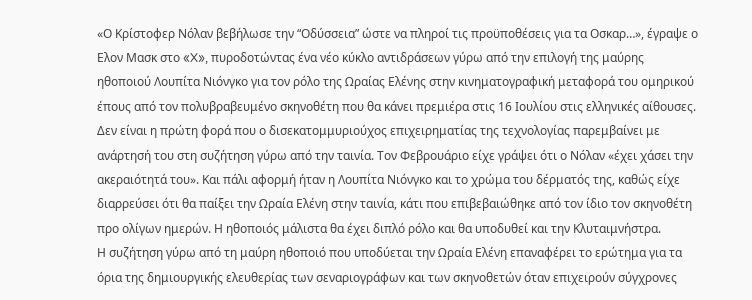«Ο Κρίστοφερ Νόλαν βεβήλωσε την “Οδύσσεια” ώστε να πληροί τις προϋποθέσεις για τα Οσκαρ…», έγραψε ο Ελον Μασκ στο «X», πυροδοτώντας ένα νέο κύκλο αντιδράσεων γύρω από την επιλογή της μαύρης ηθοποιού Λουπίτα Νιόνγκο για τον ρόλο της Ωραίας Ελένης στην κινηματογραφική μεταφορά του ομηρικού έπους από τον πολυβραβευμένο σκηνοθέτη που θα κάνει πρεμιέρα στις 16 Ιουλίου στις ελληνικές αίθουσες.
Δεν είναι η πρώτη φορά που ο δισεκατομμυριούχος επιχειρηματίας της τεχνολογίας παρεμβαίνει με ανάρτησή του στη συζήτηση γύρω από την ταινία. Τον Φεβρουάριο είχε γράψει ότι ο Νόλαν «έχει χάσει την ακεραιότητά του». Και πάλι αφορμή ήταν η Λουπίτα Νιόνγκο και το χρώμα του δέρματός της, καθώς είχε διαρρεύσει ότι θα παίξει την Ωραία Ελένη στην ταινία, κάτι που επιβεβαιώθηκε από τον ίδιο τον σκηνοθέτη προ ολίγων ημερών. Η ηθοποιός μάλιστα θα έχει διπλό ρόλο και θα υποδυθεί και την Κλυταιμνήστρα.
Η συζήτηση γύρω από τη μαύρη ηθοποιό που υποδύεται την Ωραία Ελένη επαναφέρει το ερώτημα για τα όρια της δημιουργικής ελευθερίας των σεναριογράφων και των σκηνοθετών όταν επιχειρούν σύγχρονες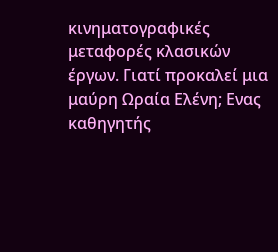κινηματογραφικές μεταφορές κλασικών έργων. Γιατί προκαλεί μια μαύρη Ωραία Ελένη; Ενας καθηγητής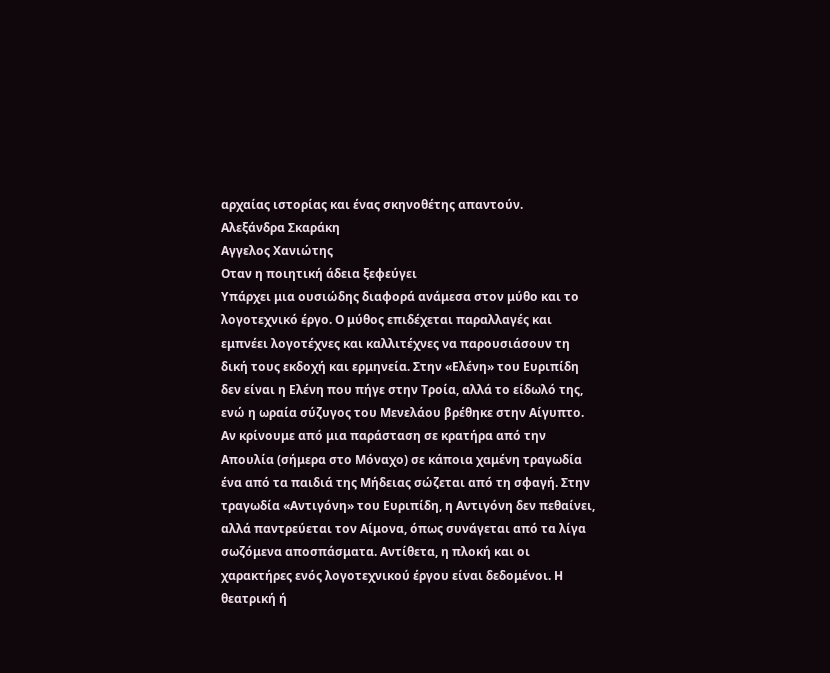αρχαίας ιστορίας και ένας σκηνοθέτης απαντούν.
Αλεξάνδρα Σκαράκη
Αγγελος Χανιώτης
Οταν η ποιητική άδεια ξεφεύγει
Υπάρχει μια ουσιώδης διαφορά ανάμεσα στον μύθο και το λογοτεχνικό έργο. Ο μύθος επιδέχεται παραλλαγές και εμπνέει λογοτέχνες και καλλιτέχνες να παρουσιάσουν τη δική τους εκδοχή και ερμηνεία. Στην «Ελένη» του Ευριπίδη δεν είναι η Ελένη που πήγε στην Τροία, αλλά το είδωλό της, ενώ η ωραία σύζυγος του Μενελάου βρέθηκε στην Αίγυπτο. Αν κρίνουμε από μια παράσταση σε κρατήρα από την Απουλία (σήμερα στο Μόναχο) σε κάποια χαμένη τραγωδία ένα από τα παιδιά της Μήδειας σώζεται από τη σφαγή. Στην τραγωδία «Αντιγόνη» του Ευριπίδη, η Αντιγόνη δεν πεθαίνει, αλλά παντρεύεται τον Αίμονα, όπως συνάγεται από τα λίγα σωζόμενα αποσπάσματα. Αντίθετα, η πλοκή και οι χαρακτήρες ενός λογοτεχνικού έργου είναι δεδομένοι. Η θεατρική ή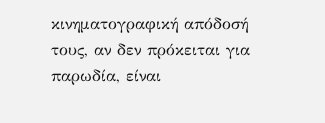κινηματογραφική απόδοσή τους, αν δεν πρόκειται για παρωδία, είναι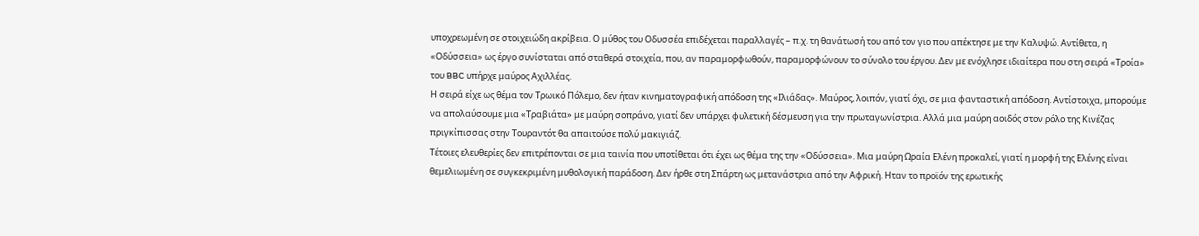υποχρεωμένη σε στοιχειώδη ακρίβεια. Ο μύθος του Οδυσσέα επιδέχεται παραλλαγές – π.χ. τη θανάτωσή του από τον γιο που απέκτησε με την Καλυψώ. Αντίθετα, η «Οδύσσεια» ως έργο συνίσταται από σταθερά στοιχεία, που, αν παραμορφωθούν, παραμορφώνουν το σύνολο του έργου. Δεν με ενόχλησε ιδιαίτερα που στη σειρά «Τροία» του BBC υπήρχε μαύρος Αχιλλέας.
Η σειρά είχε ως θέμα τον Τρωικό Πόλεμο, δεν ήταν κινηματογραφική απόδοση της «Ιλιάδας». Μαύρος, λοιπόν, γιατί όχι, σε μια φανταστική απόδοση. Αντίστοιχα, μπορούμε να απολαύσουμε μια «Τραβιάτα» με μαύρη σοπράνο, γιατί δεν υπάρχει φυλετική δέσμευση για την πρωταγωνίστρια. Αλλά μια μαύρη αοιδός στον ρόλο της Κινέζας πριγκίπισσας στην Τουραντότ θα απαιτούσε πολύ μακιγιάζ.
Τέτοιες ελευθερίες δεν επιτρέπονται σε μια ταινία που υποτίθεται ότι έχει ως θέμα της την «Οδύσσεια». Μια μαύρη Ωραία Ελένη προκαλεί, γιατί η μορφή της Ελένης είναι θεμελιωμένη σε συγκεκριμένη μυθολογική παράδοση. Δεν ήρθε στη Σπάρτη ως μετανάστρια από την Αφρική. Ηταν το προϊόν της ερωτικής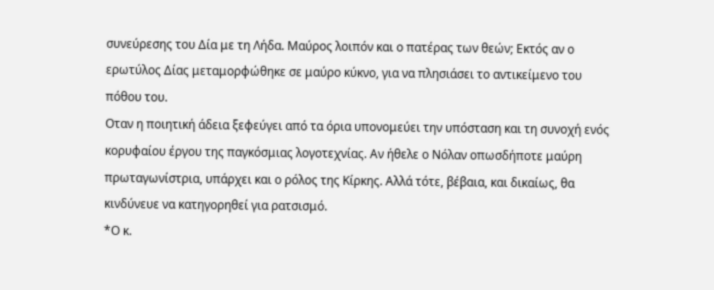συνεύρεσης του Δία με τη Λήδα. Μαύρος λοιπόν και ο πατέρας των θεών; Εκτός αν ο ερωτύλος Δίας μεταμορφώθηκε σε μαύρο κύκνο, για να πλησιάσει το αντικείμενο του πόθου του.
Οταν η ποιητική άδεια ξεφεύγει από τα όρια υπονομεύει την υπόσταση και τη συνοχή ενός κορυφαίου έργου της παγκόσμιας λογοτεχνίας. Αν ήθελε ο Νόλαν οπωσδήποτε μαύρη πρωταγωνίστρια, υπάρχει και ο ρόλος της Κίρκης. Αλλά τότε, βέβαια, και δικαίως, θα κινδύνευε να κατηγορηθεί για ρατσισμό.
*Ο κ.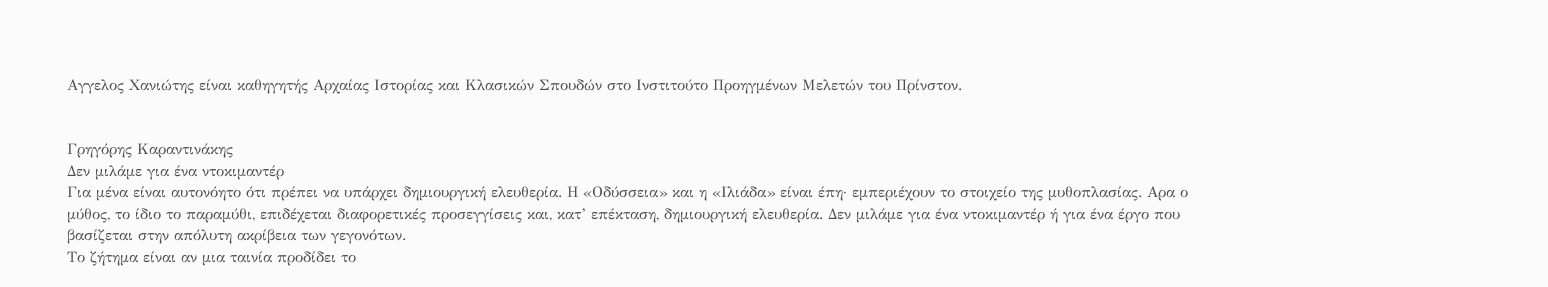Αγγελος Χανιώτης είναι καθηγητής Αρχαίας Ιστορίας και Κλασικών Σπουδών στο Ινστιτούτο Προηγμένων Μελετών του Πρίνστον.


Γρηγόρης Καραντινάκης
Δεν μιλάμε για ένα ντοκιμαντέρ
Για μένα είναι αυτονόητο ότι πρέπει να υπάρχει δημιουργική ελευθερία. Η «Οδύσσεια» και η «Ιλιάδα» είναι έπη· εμπεριέχουν το στοιχείο της μυθοπλασίας. Αρα ο μύθος, το ίδιο το παραμύθι, επιδέχεται διαφορετικές προσεγγίσεις και, κατ’ επέκταση, δημιουργική ελευθερία. Δεν μιλάμε για ένα ντοκιμαντέρ ή για ένα έργο που βασίζεται στην απόλυτη ακρίβεια των γεγονότων.
Το ζήτημα είναι αν μια ταινία προδίδει το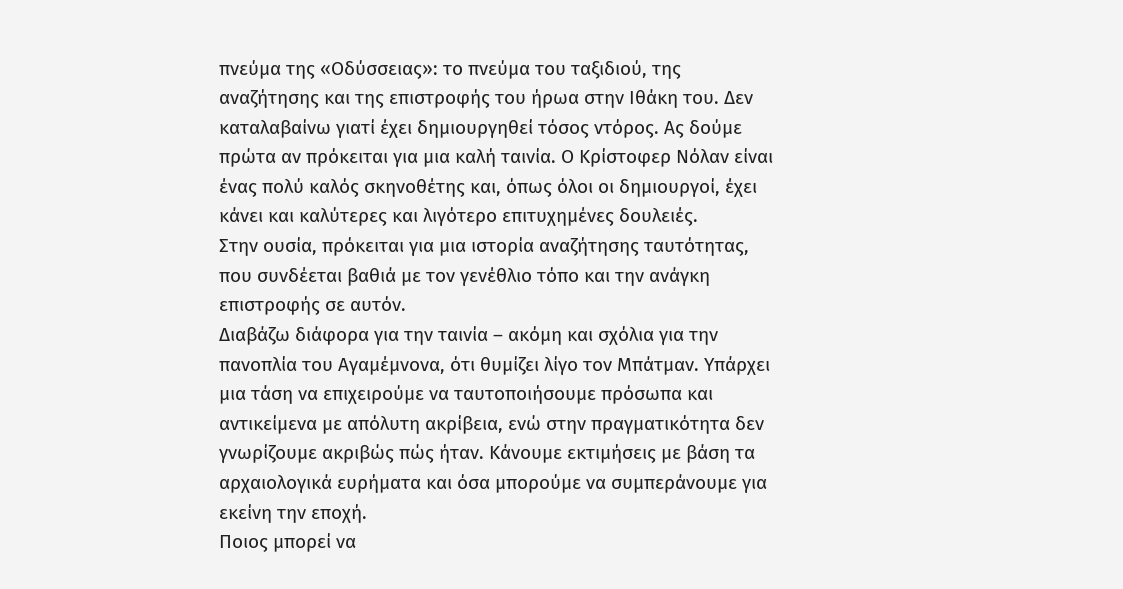πνεύμα της «Οδύσσειας»: το πνεύμα του ταξιδιού, της αναζήτησης και της επιστροφής του ήρωα στην Ιθάκη του. Δεν καταλαβαίνω γιατί έχει δημιουργηθεί τόσος ντόρος. Ας δούμε πρώτα αν πρόκειται για μια καλή ταινία. Ο Κρίστοφερ Νόλαν είναι ένας πολύ καλός σκηνοθέτης και, όπως όλοι οι δημιουργοί, έχει κάνει και καλύτερες και λιγότερο επιτυχημένες δουλειές.
Στην ουσία, πρόκειται για μια ιστορία αναζήτησης ταυτότητας, που συνδέεται βαθιά με τον γενέθλιο τόπο και την ανάγκη επιστροφής σε αυτόν.
Διαβάζω διάφορα για την ταινία – ακόμη και σχόλια για την πανοπλία του Αγαμέμνονα, ότι θυμίζει λίγο τον Μπάτμαν. Υπάρχει μια τάση να επιχειρούμε να ταυτοποιήσουμε πρόσωπα και αντικείμενα με απόλυτη ακρίβεια, ενώ στην πραγματικότητα δεν γνωρίζουμε ακριβώς πώς ήταν. Κάνουμε εκτιμήσεις με βάση τα αρχαιολογικά ευρήματα και όσα μπορούμε να συμπεράνουμε για εκείνη την εποχή.
Ποιος μπορεί να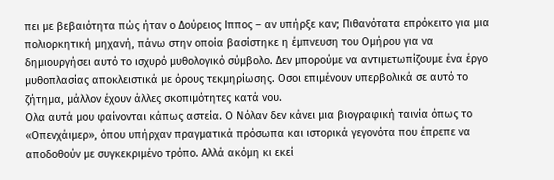πει με βεβαιότητα πώς ήταν ο Δούρειος Ιππος – αν υπήρξε καν; Πιθανότατα επρόκειτο για μια πολιορκητική μηχανή, πάνω στην οποία βασίστηκε η έμπνευση του Ομήρου για να δημιουργήσει αυτό το ισχυρό μυθολογικό σύμβολο. Δεν μπορούμε να αντιμετωπίζουμε ένα έργο μυθοπλασίας αποκλειστικά με όρους τεκμηρίωσης. Οσοι επιμένουν υπερβολικά σε αυτό το ζήτημα, μάλλον έχουν άλλες σκοπιμότητες κατά νου.
Ολα αυτά μου φαίνονται κάπως αστεία. Ο Νόλαν δεν κάνει μια βιογραφική ταινία όπως το «Οπενχάιμερ», όπου υπήρχαν πραγματικά πρόσωπα και ιστορικά γεγονότα που έπρεπε να αποδοθούν με συγκεκριμένο τρόπο. Αλλά ακόμη κι εκεί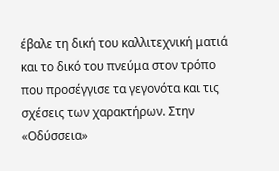έβαλε τη δική του καλλιτεχνική ματιά και το δικό του πνεύμα στον τρόπο που προσέγγισε τα γεγονότα και τις σχέσεις των χαρακτήρων. Στην «Οδύσσεια»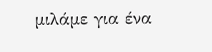μιλάμε για ένα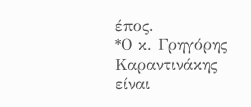έπος.
*Ο κ. Γρηγόρης Καραντινάκης είναι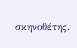σκηνοθέτης.